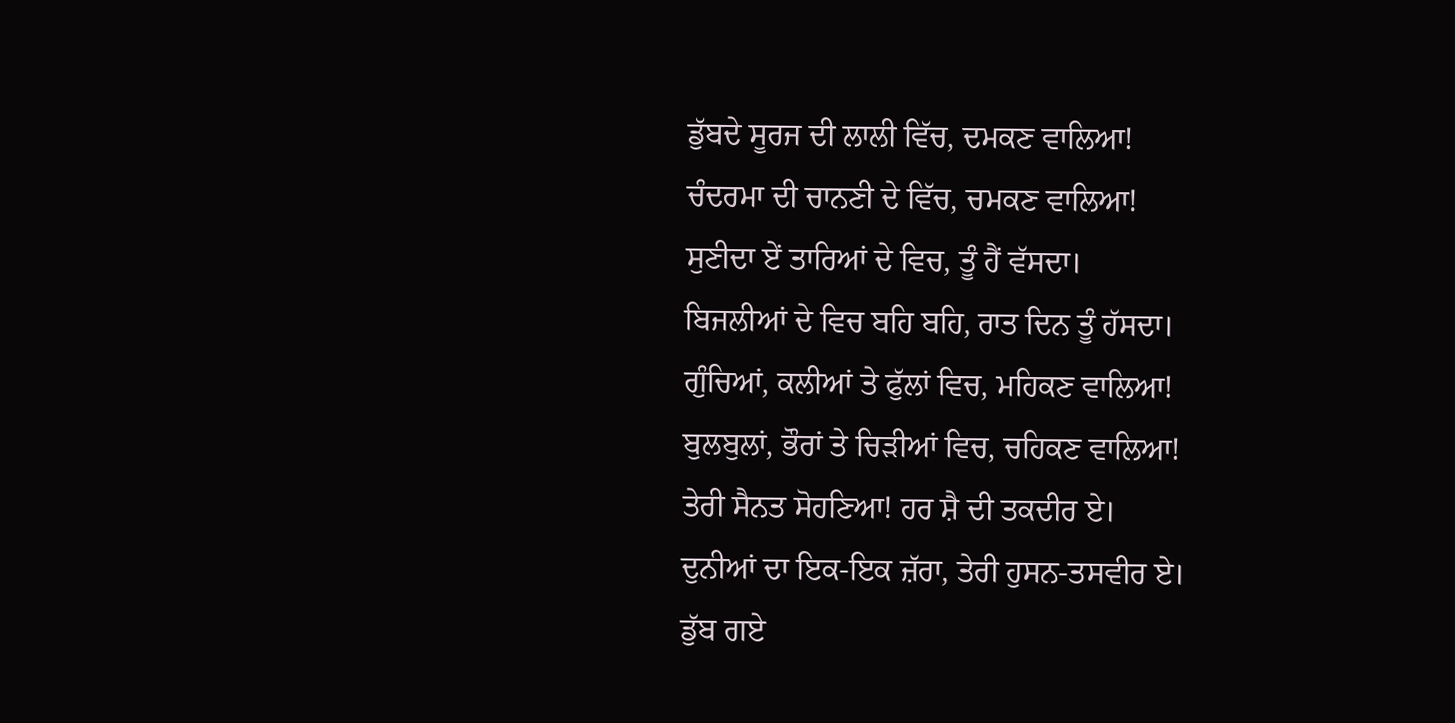ਡੁੱਬਦੇ ਸੂਰਜ ਦੀ ਲਾਲੀ ਵਿੱਚ, ਦਮਕਣ ਵਾਲਿਆ!
ਚੰਦਰਮਾ ਦੀ ਚਾਨਣੀ ਦੇ ਵਿੱਚ, ਚਮਕਣ ਵਾਲਿਆ!
ਸੁਣੀਦਾ ਏਂ ਤਾਰਿਆਂ ਦੇ ਵਿਚ, ਤੂੰ ਹੈਂ ਵੱਸਦਾ।
ਬਿਜਲੀਆਂ ਦੇ ਵਿਚ ਬਹਿ ਬਹਿ, ਰਾਤ ਦਿਨ ਤੂੰ ਹੱਸਦਾ।
ਗੁੰਚਿਆਂ, ਕਲੀਆਂ ਤੇ ਫੁੱਲਾਂ ਵਿਚ, ਮਹਿਕਣ ਵਾਲਿਆ!
ਬੁਲਬੁਲਾਂ, ਭੌਰਾਂ ਤੇ ਚਿੜੀਆਂ ਵਿਚ, ਚਹਿਕਣ ਵਾਲਿਆ!
ਤੇਰੀ ਸੈਨਤ ਸੋਹਣਿਆ! ਹਰ ਸ਼ੈ ਦੀ ਤਕਦੀਰ ਏ।
ਦੁਨੀਆਂ ਦਾ ਇਕ-ਇਕ ਜ਼ੱਰਾ, ਤੇਰੀ ਹੁਸਨ-ਤਸਵੀਰ ਏ।
ਡੁੱਬ ਗਏ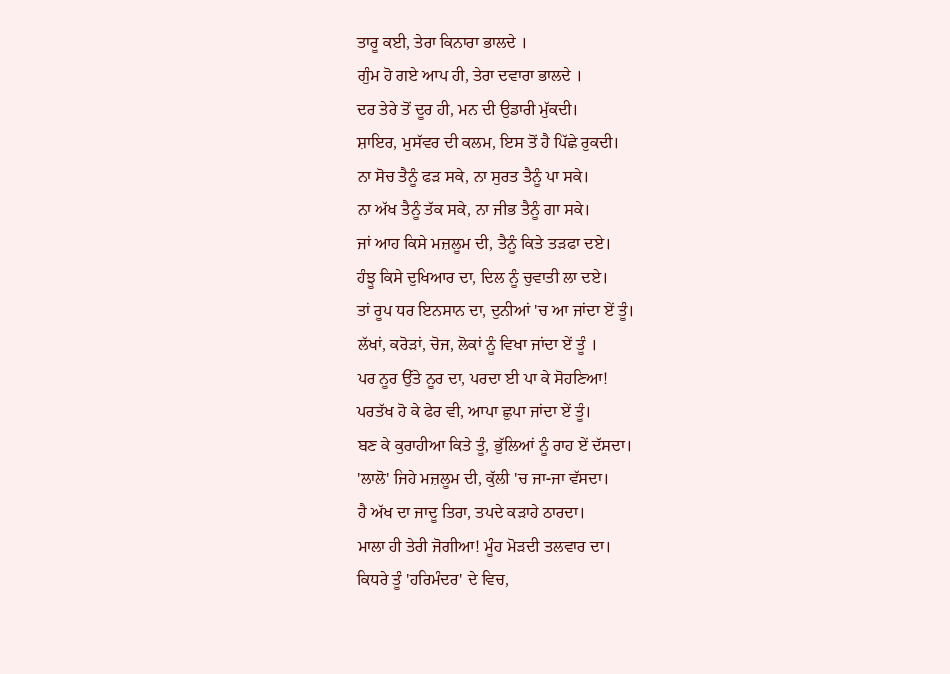ਤਾਰੂ ਕਈ, ਤੇਰਾ ਕਿਨਾਰਾ ਭਾਲਦੇ ।
ਗੁੰਮ ਹੋ ਗਏ ਆਪ ਹੀ, ਤੇਰਾ ਦਵਾਰਾ ਭਾਲਦੇ ।
ਦਰ ਤੇਰੇ ਤੋਂ ਦੂਰ ਹੀ, ਮਨ ਦੀ ਉਡਾਰੀ ਮੁੱਕਦੀ।
ਸ਼ਾਇਰ, ਮੁਸੱਵਰ ਦੀ ਕਲਮ, ਇਸ ਤੋਂ ਹੈ ਪਿੱਛੇ ਰੁਕਦੀ।
ਨਾ ਸੋਚ ਤੈਨੂੰ ਫੜ ਸਕੇ, ਨਾ ਸੁਰਤ ਤੈਨੂੰ ਪਾ ਸਕੇ।
ਨਾ ਅੱਖ ਤੈਨੂੰ ਤੱਕ ਸਕੇ, ਨਾ ਜੀਭ ਤੈਨੂੰ ਗਾ ਸਕੇ।
ਜਾਂ ਆਹ ਕਿਸੇ ਮਜ਼ਲੂਮ ਦੀ, ਤੈਨੂੰ ਕਿਤੇ ਤੜਫਾ ਦਏ।
ਹੰਝੂ ਕਿਸੇ ਦੁਖਿਆਰ ਦਾ, ਦਿਲ ਨੂੰ ਚੁਵਾਤੀ ਲਾ ਦਏ।
ਤਾਂ ਰੂਪ ਧਰ ਇਨਸਾਨ ਦਾ, ਦੁਨੀਆਂ 'ਚ ਆ ਜਾਂਦਾ ਏਂ ਤੂੰ।
ਲੱਖਾਂ, ਕਰੋੜਾਂ, ਚੋਜ, ਲੋਕਾਂ ਨੂੰ ਵਿਖਾ ਜਾਂਦਾ ਏਂ ਤੂੰ ।
ਪਰ ਨੂਰ ਉੱਤੇ ਨੂਰ ਦਾ, ਪਰਦਾ ਈ ਪਾ ਕੇ ਸੋਹਣਿਆ!
ਪਰਤੱਖ ਹੋ ਕੇ ਫੇਰ ਵੀ, ਆਪਾ ਛੁਪਾ ਜਾਂਦਾ ਏਂ ਤੂੰ।
ਬਣ ਕੇ ਕੁਰਾਹੀਆ ਕਿਤੇ ਤੂੰ, ਭੁੱਲਿਆਂ ਨੂੰ ਰਾਹ ਏਂ ਦੱਸਦਾ।
'ਲਾਲੋ' ਜਿਹੇ ਮਜ਼ਲੂਮ ਦੀ, ਕੁੱਲੀ 'ਚ ਜਾ-ਜਾ ਵੱਸਦਾ।
ਹੈ ਅੱਖ ਦਾ ਜਾਦੂ ਤਿਰਾ, ਤਪਦੇ ਕੜਾਹੇ ਠਾਰਦਾ।
ਮਾਲਾ ਹੀ ਤੇਰੀ ਜੋਗੀਆ! ਮੂੰਹ ਮੋੜਦੀ ਤਲਵਾਰ ਦਾ।
ਕਿਧਰੇ ਤੂੰ 'ਹਰਿਮੰਦਰ' ਦੇ ਵਿਚ,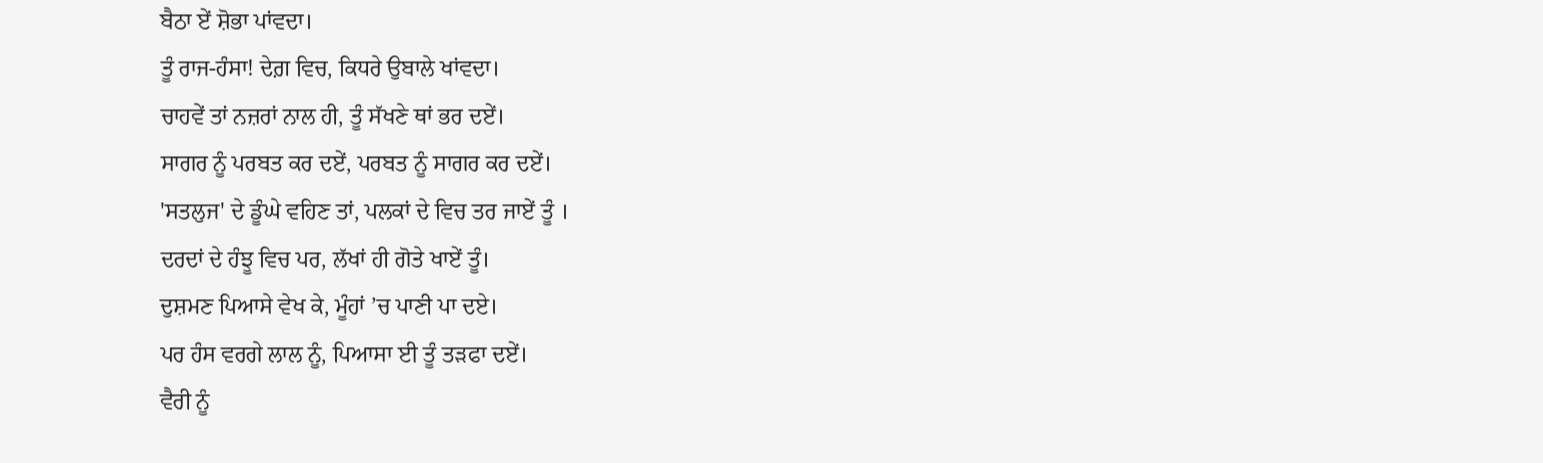ਬੈਠਾ ਏਂ ਸ਼ੋਭਾ ਪਾਂਵਦਾ।
ਤੂੰ ਰਾਜ-ਹੰਸਾ! ਦੇਗ਼ ਵਿਚ, ਕਿਧਰੇ ਉਬਾਲੇ ਖਾਂਵਦਾ।
ਚਾਹਵੇਂ ਤਾਂ ਨਜ਼ਰਾਂ ਨਾਲ ਹੀ, ਤੂੰ ਸੱਖਣੇ ਥਾਂ ਭਰ ਦਏਂ।
ਸਾਗਰ ਨੂੰ ਪਰਬਤ ਕਰ ਦਏਂ, ਪਰਬਤ ਨੂੰ ਸਾਗਰ ਕਰ ਦਏਂ।
'ਸਤਲੁਜ' ਦੇ ਡੂੰਘੇ ਵਹਿਣ ਤਾਂ, ਪਲਕਾਂ ਦੇ ਵਿਚ ਤਰ ਜਾਏਂ ਤੂੰ ।
ਦਰਦਾਂ ਦੇ ਹੰਝੂ ਵਿਚ ਪਰ, ਲੱਖਾਂ ਹੀ ਗੋਤੇ ਖਾਏਂ ਤੂੰ।
ਦੁਸ਼ਮਣ ਪਿਆਸੇ ਵੇਖ ਕੇ, ਮੂੰਹਾਂ ’ਚ ਪਾਣੀ ਪਾ ਦਏ।
ਪਰ ਹੰਸ ਵਰਗੇ ਲਾਲ ਨੂੰ, ਪਿਆਸਾ ਈ ਤੂੰ ਤੜਫਾ ਦਏਂ।
ਵੈਰੀ ਨੂੰ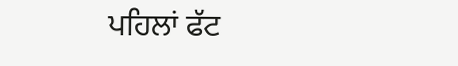ਪਹਿਲਾਂ ਫੱਟ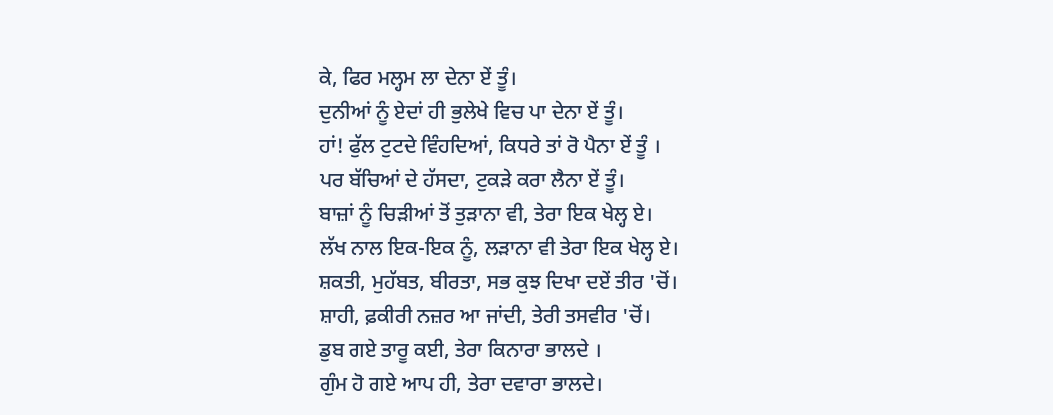ਕੇ, ਫਿਰ ਮਲ੍ਹਮ ਲਾ ਦੇਨਾ ਏਂ ਤੂੰ।
ਦੁਨੀਆਂ ਨੂੰ ਏਦਾਂ ਹੀ ਭੁਲੇਖੇ ਵਿਚ ਪਾ ਦੇਨਾ ਏਂ ਤੂੰ।
ਹਾਂ! ਫੁੱਲ ਟੁਟਦੇ ਵਿੰਹਦਿਆਂ, ਕਿਧਰੇ ਤਾਂ ਰੋ ਪੈਨਾ ਏਂ ਤੂੰ ।
ਪਰ ਬੱਚਿਆਂ ਦੇ ਹੱਸਦਾ, ਟੁਕੜੇ ਕਰਾ ਲੈਨਾ ਏਂ ਤੂੰ।
ਬਾਜ਼ਾਂ ਨੂੰ ਚਿੜੀਆਂ ਤੋਂ ਤੁੜਾਨਾ ਵੀ, ਤੇਰਾ ਇਕ ਖੇਲ੍ਹ ਏ।
ਲੱਖ ਨਾਲ ਇਕ-ਇਕ ਨੂੰ, ਲੜਾਨਾ ਵੀ ਤੇਰਾ ਇਕ ਖੇਲ੍ਹ ਏ।
ਸ਼ਕਤੀ, ਮੁਹੱਬਤ, ਬੀਰਤਾ, ਸਭ ਕੁਝ ਦਿਖਾ ਦਏਂ ਤੀਰ 'ਚੋਂ।
ਸ਼ਾਹੀ, ਫ਼ਕੀਰੀ ਨਜ਼ਰ ਆ ਜਾਂਦੀ, ਤੇਰੀ ਤਸਵੀਰ 'ਚੋਂ।
ਡੁਬ ਗਏ ਤਾਰੂ ਕਈ, ਤੇਰਾ ਕਿਨਾਰਾ ਭਾਲਦੇ ।
ਗੁੰਮ ਹੋ ਗਏ ਆਪ ਹੀ, ਤੇਰਾ ਦਵਾਰਾ ਭਾਲਦੇ।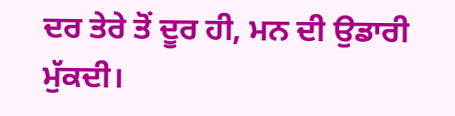ਦਰ ਤੇਰੇ ਤੋਂ ਦੂਰ ਹੀ, ਮਨ ਦੀ ਉਡਾਰੀ ਮੁੱਕਦੀ।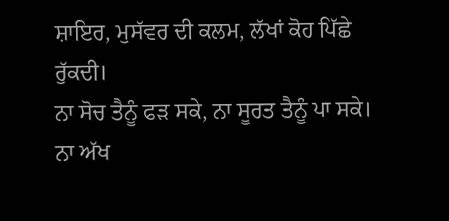ਸ਼ਾਇਰ, ਮੁਸੱਵਰ ਦੀ ਕਲਮ, ਲੱਖਾਂ ਕੋਹ ਪਿੱਛੇ ਰੁੱਕਦੀ।
ਨਾ ਸੋਚ ਤੈਨੂੰ ਫੜ ਸਕੇ, ਨਾ ਸੂਰਤ ਤੈਨੂੰ ਪਾ ਸਕੇ।
ਨਾ ਅੱਖ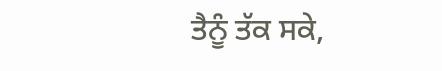ਤੈਨੂੰ ਤੱਕ ਸਕੇ,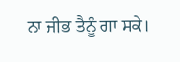ਨਾ ਜੀਭ ਤੈਨੂੰ ਗਾ ਸਕੇ।